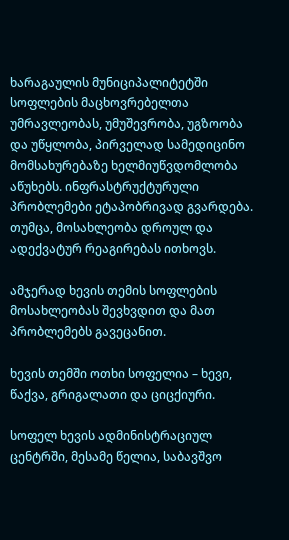ხარაგაულის მუნიციპალიტეტში სოფლების მაცხოვრებელთა უმრავლეობას, უმუშევრობა, უგზოობა და უწყლობა, პირველად სამედიცინო მომსახურებაზე ხელმიუწვდომლობა აწუხებს. ინფრასტრუქტურული პრობლემები ეტაპობრივად გვარდება. თუმცა, მოსახლეობა დროულ და ადექვატურ რეაგირებას ითხოვს.

ამჯერად ხევის თემის სოფლების მოსახლეობას შევხვდით და მათ პრობლემებს გავეცანით.

ხევის თემში ოთხი სოფელია – ხევი, წაქვა, გრიგალათი და ციცქიური.

სოფელ ხევის ადმინისტრაციულ ცენტრში, მესამე წელია, საბავშვო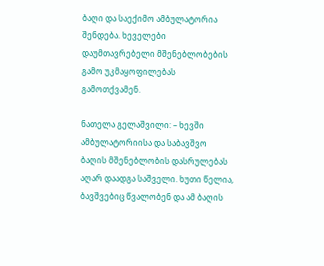ბაღი და საექიმო ამბულატორია შენდება. ხეველები დაუმთავრებელი მშენებლობების გამო უკმაყოფილებას გამოთქვამენ.

ნათელა გელაშვილი: – ხევში ამბულატორიისა და საბავშვო ბაღის მშენებლობის დასრულებას აღარ დაადგა საშველი. ხუთი წელია, ბავშვებიც წვალობენ და ამ ბაღის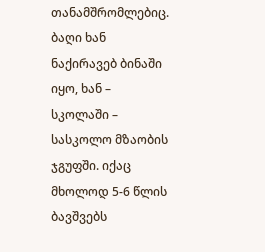თანამშრომლებიც. ბაღი ხან ნაქირავებ ბინაში იყო, ხან – სკოლაში – სასკოლო მზაობის ჯგუფში. იქაც მხოლოდ 5-6 წლის ბავშვებს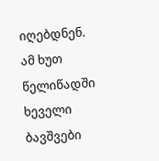იღებდნენ. ამ ხუთ წელიწადში ხეველი ბავშვები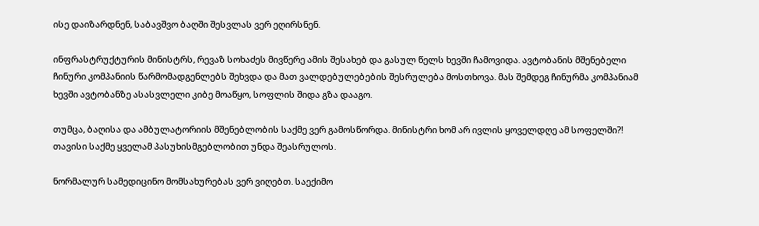ისე დაიზარდნენ, საბავშვო ბაღში შესვლას ვერ ეღირსნენ.

ინფრასტრუქტურის მინისტრს, რევაზ სოხაძეს მივწერე ამის შესახებ და გასულ წელს ხევში ჩამოვიდა. ავტობანის მშენებელი ჩინური კომპანიის წარმომადგენლებს შეხვდა და მათ ვალდებულებების შესრულება მოსთხოვა. მას შემდეგ ჩინურმა კომპანიამ ხევში ავტობანზე ასასვლელი კიბე მოაწყო, სოფლის შიდა გზა დააგო.

თუმცა, ბაღისა და ამბულატორიის მშენებლობის საქმე ვერ გამოსწორდა. მინისტრი ხომ არ ივლის ყოველდღე ამ სოფელში?! თავისი საქმე ყველამ პასუხისმგებლობით უნდა შეასრულოს.

ნორმალურ სამედიცინო მომსახურებას ვერ ვიღებთ. საექიმო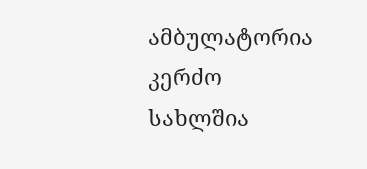ამბულატორია კერძო სახლშია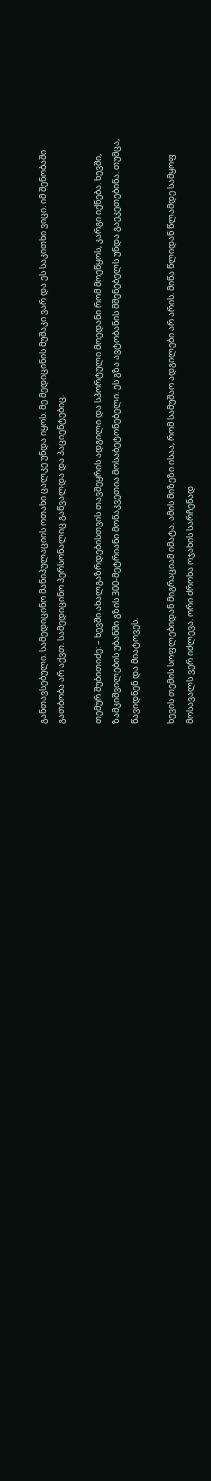განთავსებული. სამედიცინო მანიპულაციის ოთახი ცალკე უნდა იყოს. მე მედიცინის მუშაკი ვარ და ეს საკითხი ვიცი. იმ შენობაში გათბობა არ აქვთ. სამედიცინო პერსონალიც გაწვალდა და პაციენტებიც.

თემურ შუბითიძე: – ხევში ახალგაზრდებისთვის თავშეყრის ადგილი და სპორტული მოედანი რომ მოეწყოს, კარგი იქნება. ხევში, ზამკიშვილების უბანში გზის 300-მეტრიანი მონაკვეთია მოსაბეტონებელი. ეს გზა ავტობანის მშენებელს უნდა გაეკეთებინა. თუმცა, წავიდნენ და მიატოვეს.

ხევის თემის სოფლებიდან მიგრაციამ იმატა. ამის მიზეზი ისაა, რომ სამუშაო ადგილები არ არის. მიწა წლიდან წლამდე სამყოფ მოსავალს ვერ იძლევა. ორი ძროხა ოჯახის სარჩენად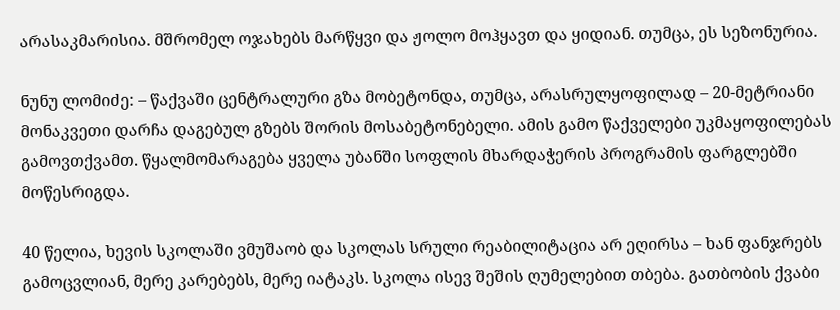არასაკმარისია. მშრომელ ოჯახებს მარწყვი და ჟოლო მოჰყავთ და ყიდიან. თუმცა, ეს სეზონურია.

ნუნუ ლომიძე: – წაქვაში ცენტრალური გზა მობეტონდა, თუმცა, არასრულყოფილად – 20-მეტრიანი მონაკვეთი დარჩა დაგებულ გზებს შორის მოსაბეტონებელი. ამის გამო წაქველები უკმაყოფილებას გამოვთქვამთ. წყალმომარაგება ყველა უბანში სოფლის მხარდაჭერის პროგრამის ფარგლებში მოწესრიგდა.

40 წელია, ხევის სკოლაში ვმუშაობ და სკოლას სრული რეაბილიტაცია არ ეღირსა – ხან ფანჯრებს გამოცვლიან, მერე კარებებს, მერე იატაკს. სკოლა ისევ შეშის ღუმელებით თბება. გათბობის ქვაბი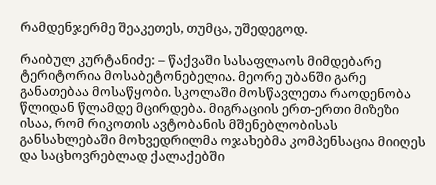რამდენჯერმე შეაკეთეს, თუმცა, უშედეგოდ.

რაიბულ კურტანიძე: – წაქვაში სასაფლაოს მიმდებარე ტერიტორია მოსაბეტონებელია. მეორე უბანში გარე განათებაა მოსაწყობი. სკოლაში მოსწავლეთა რაოდენობა წლიდან წლამდე მცირდება. მიგრაციის ერთ-ერთი მიზეზი ისაა, რომ რიკოთის ავტობანის მშენებლობისას განსახლებაში მოხვედრილმა ოჯახებმა კომპენსაცია მიიღეს და საცხოვრებლად ქალაქებში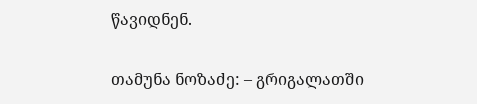წავიდნენ.

თამუნა ნოზაძე: – გრიგალათში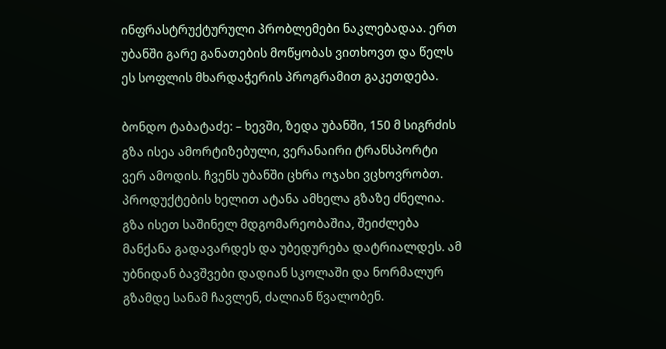ინფრასტრუქტურული პრობლემები ნაკლებადაა. ერთ უბანში გარე განათების მოწყობას ვითხოვთ და წელს ეს სოფლის მხარდაჭერის პროგრამით გაკეთდება.

ბონდო ტაბატაძე: – ხევში, ზედა უბანში, 150 მ სიგრძის გზა ისეა ამორტიზებული, ვერანაირი ტრანსპორტი ვერ ამოდის. ჩვენს უბანში ცხრა ოჯახი ვცხოვრობთ. პროდუქტების ხელით ატანა ამხელა გზაზე ძნელია. გზა ისეთ საშინელ მდგომარეობაშია, შეიძლება მანქანა გადავარდეს და უბედურება დატრიალდეს. ამ უბნიდან ბავშვები დადიან სკოლაში და ნორმალურ გზამდე სანამ ჩავლენ, ძალიან წვალობენ.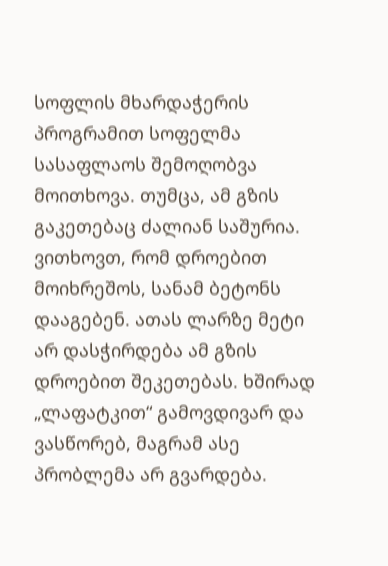სოფლის მხარდაჭერის პროგრამით სოფელმა სასაფლაოს შემოღობვა მოითხოვა. თუმცა, ამ გზის გაკეთებაც ძალიან საშურია. ვითხოვთ, რომ დროებით მოიხრეშოს, სანამ ბეტონს დააგებენ. ათას ლარზე მეტი არ დასჭირდება ამ გზის დროებით შეკეთებას. ხშირად „ლაფატკით“ გამოვდივარ და ვასწორებ, მაგრამ ასე პრობლემა არ გვარდება.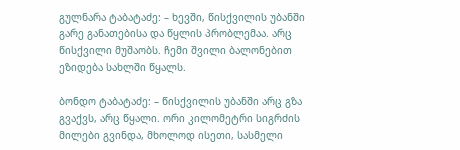გულნარა ტაბატაძე: – ხევში, წისქვილის უბანში გარე განათებისა და წყლის პრობლემაა. არც წისქვილი მუშაობს. ჩემი შვილი ბალონებით ეზიდება სახლში წყალს.

ბონდო ტაბატაძე: – წისქვილის უბანში არც გზა გვაქვს, არც წყალი. ორი კილომეტრი სიგრძის მილები გვინდა, მხოლოდ ისეთი, სასმელი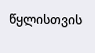წყლისთვის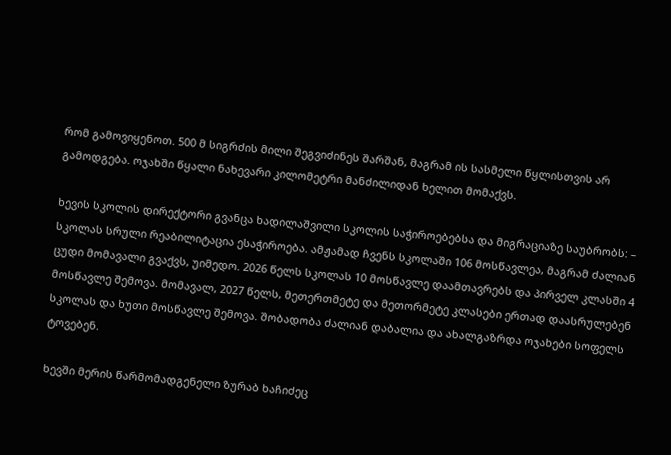რომ გამოვიყენოთ. 500 მ სიგრძის მილი შეგვიძინეს შარშან, მაგრამ ის სასმელი წყლისთვის არ გამოდგება. ოჯახში წყალი ნახევარი კილომეტრი მანძილიდან ხელით მომაქვს.

ხევის სკოლის დირექტორი გვანცა ხადილაშვილი სკოლის საჭიროებებსა და მიგრაციაზე საუბრობს: – სკოლას სრული რეაბილიტაცია ესაჭიროება. ამჟამად ჩვენს სკოლაში 106 მოსწავლეა, მაგრამ ძალიან ცუდი მომავალი გვაქვს, უიმედო. 2026 წელს სკოლას 10 მოსწავლე დაამთავრებს და პირველ კლასში 4 მოსწავლე შემოვა. მომავალ, 2027 წელს, მეთერთმეტე და მეთორმეტე კლასები ერთად დაასრულებენ სკოლას და ხუთი მოსწავლე შემოვა. შობადობა ძალიან დაბალია და ახალგაზრდა ოჯახები სოფელს ტოვებენ.

ხევში მერის წარმომადგენელი ზურაბ ხაჩიძეც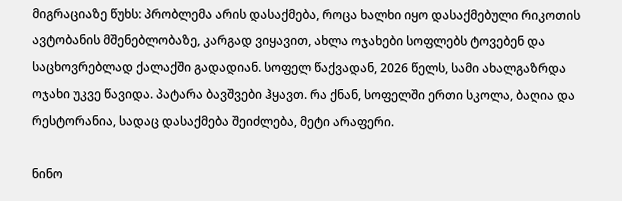მიგრაციაზე წუხს: პრობლემა არის დასაქმება, როცა ხალხი იყო დასაქმებული რიკოთის ავტობანის მშენებლობაზე, კარგად ვიყავით, ახლა ოჯახები სოფლებს ტოვებენ და საცხოვრებლად ქალაქში გადადიან. სოფელ წაქვადან, 2026 წელს, სამი ახალგაზრდა ოჯახი უკვე წავიდა. პატარა ბავშვები ჰყავთ. რა ქნან, სოფელში ერთი სკოლა, ბაღია და რესტორანია, სადაც დასაქმება შეიძლება, მეტი არაფერი.

ნინო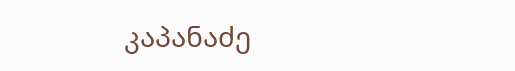კაპანაძე